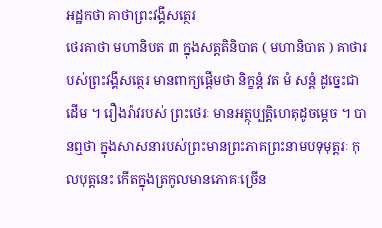អដ្ឋកថា គាថាព្រះវង្គីសត្ថេរ
ថេរគាថា មហានិបត ៣ ក្នុងសត្តតិនិបាត ( មហានិបាត ) គាថារបស់ព្រះវង្គីសត្ថេរ មានពាក្យផ្តើមថា និក្ខន្តំ វត មំ សន្តំ ដូច្នេះជាដើម ។ រឿងរ៉ាវរបស់ ព្រះថេរៈ មានអត្ថុប្បត្តិហេតុដូចម្តេច ។ បានឮថា ក្នុងសាសនារបស់ព្រះមានព្រះភាគព្រះនាមបទុមុត្តរៈ កុលបុត្តនេះ កើតក្នុងត្រកូលមានភោគៈច្រើន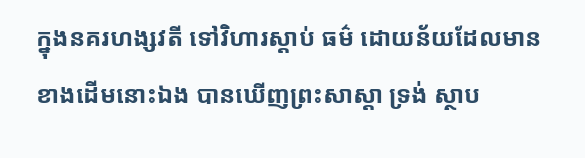ក្នុងនគរហង្សវតី ទៅវិហារស្តាប់ ធម៌ ដោយន័យដែលមានខាងដើមនោះឯង បានឃើញព្រះសាស្តា ទ្រង់ ស្ថាប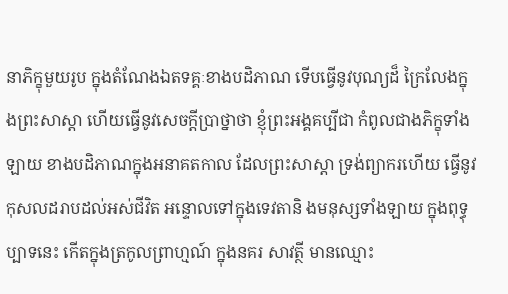នាភិក្ខុមួយរូប ក្នុងតំណែងឯតទគ្គៈខាងបដិភាណ ទើបធ្វើនូវបុណ្យដ៏ ក្រៃលែងក្នុងព្រះសាស្តា ហើយធ្វើនូវសេចក្តីប្រាថ្នាថា ខ្ញុំព្រះអង្គគប្បីជា កំពូលជាងភិក្ខុទាំងឡាយ ខាងបដិភាណក្នុងអនាគតកាល ដែលព្រះសាស្តា ទ្រង់ព្យាករហើយ ធ្វើនូវកុសលដរាបដល់អស់ជីវិត អន្ទោលទៅក្នុងទេវតានិ ងមនុស្សទាំងឡាយ ក្នុងពុទ្ធុប្បាទនេះ កើតក្នុងត្រកូលព្រាហ្មណ៍ ក្នុងនគរ សាវត្ថី មានឈ្មោះ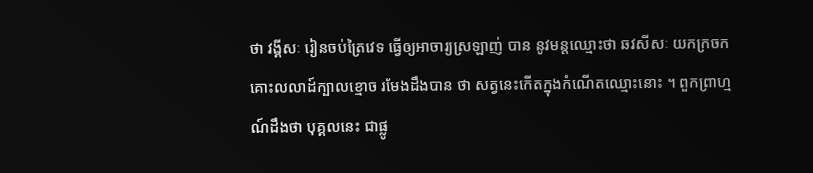ថា វង្គីសៈ រៀនចប់ត្រៃវេទ ធ្វើឲ្យអាចារ្យស្រឡាញ់ បាន នូវមន្តឈ្មោះថា ឆវសីសៈ យកក្រចកគោះលលាដ៍ក្បាលខ្មោច រមែងដឹងបាន ថា សត្វនេះកើតក្នុងកំណើតឈ្មោះនោះ ។ ពួកព្រាហ្មណ៍ដឹងថា បុគ្គលនេះ ជាផ្លូ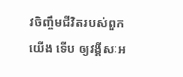វចិញ្ចឹមជីវិតរបស់ពួកយើង ទើប ឲ្យវង្គីសៈអ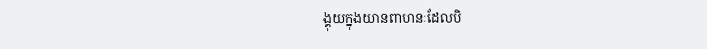ង្គុយក្នុងយានពាហនៈដែលបិ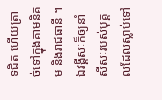ទជិត ហើយត្រាច់ទៅក្នុងគាមនិគម និងរាជធានី ។ ឯវង្គីសៈក៏ឲ្យនាំសីសៈរបស់បុគ្គលដែលស្លាប់ទៅ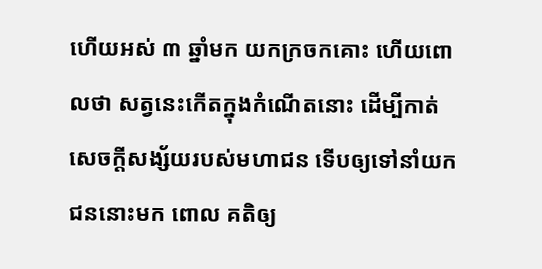ហើយអស់ ៣ ឆ្នាំមក យកក្រចកគោះ ហើយពោលថា សត្វនេះកើតក្នុងកំណើតនោះ ដើម្បីកាត់សេចក្តីសង្ស័យរបស់មហាជន ទើបឲ្យទៅនាំយកជននោះមក ពោល គតិឲ្យ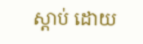ស្តាប់ ដោយ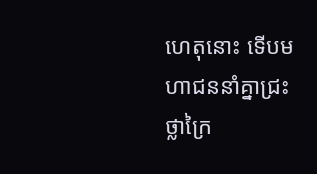ហេតុនោះ ទើបមហាជននាំគ្នាជ្រះថ្លាក្រៃ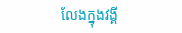លែងក្នុងវង្គី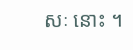សៈ នោះ ។